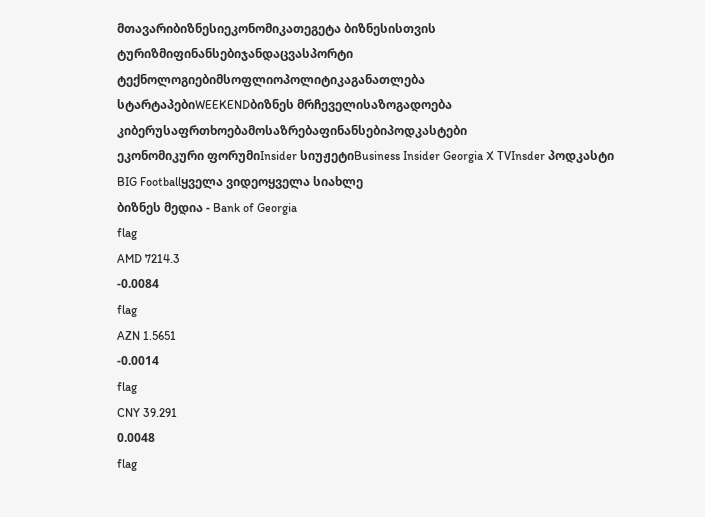მთავარიბიზნესიეკონომიკათეგეტა ბიზნესისთვის
ტურიზმიფინანსებიჯანდაცვასპორტი
ტექნოლოგიებიმსოფლიოპოლიტიკაგანათლება
სტარტაპებიWEEKENDბიზნეს მრჩეველისაზოგადოება
კიბერუსაფრთხოებამოსაზრებაფინანსებიპოდკასტები
ეკონომიკური ფორუმიInsider სიუჟეტიBusiness Insider Georgia X TVInsder პოდკასტი
BIG Footballყველა ვიდეოყველა სიახლე
ბიზნეს მედია - Bank of Georgia
flag
AMD 7214.3
-0.0084
flag
AZN 1.5651
-0.0014
flag
CNY 39.291
0.0048
flag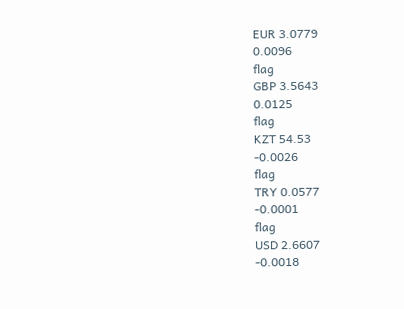EUR 3.0779
0.0096
flag
GBP 3.5643
0.0125
flag
KZT 54.53
-0.0026
flag
TRY 0.0577
-0.0001
flag
USD 2.6607
-0.0018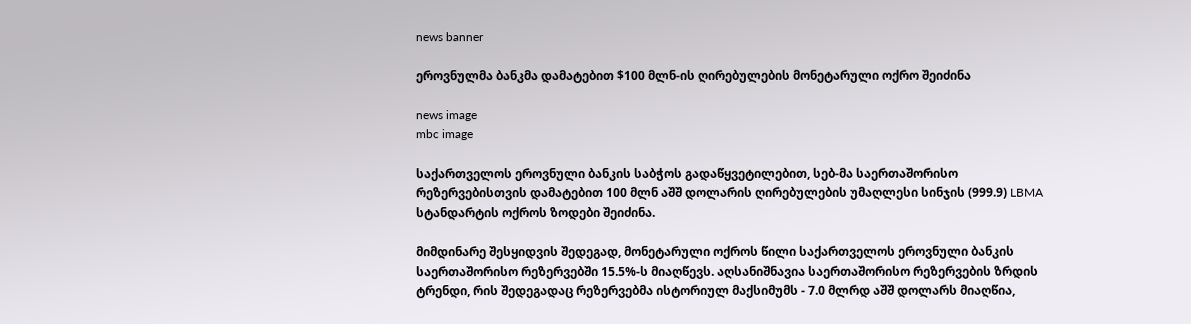news banner

ეროვნულმა ბანკმა დამატებით $100 მლნ-ის ღირებულების მონეტარული ოქრო შეიძინა

news image
mbc image

საქართველოს ეროვნული ბანკის საბჭოს გადაწყვეტილებით, სებ-მა საერთაშორისო რეზერვებისთვის დამატებით 100 მლნ აშშ დოლარის ღირებულების უმაღლესი სინჯის (999.9) LBMA სტანდარტის ოქროს ზოდები შეიძინა.

მიმდინარე შესყიდვის შედეგად, მონეტარული ოქროს წილი საქართველოს ეროვნული ბანკის საერთაშორისო რეზერვებში 15.5%-ს მიაღწევს. აღსანიშნავია საერთაშორისო რეზერვების ზრდის ტრენდი, რის შედეგადაც რეზერვებმა ისტორიულ მაქსიმუმს - 7.0 მლრდ აშშ დოლარს მიაღწია,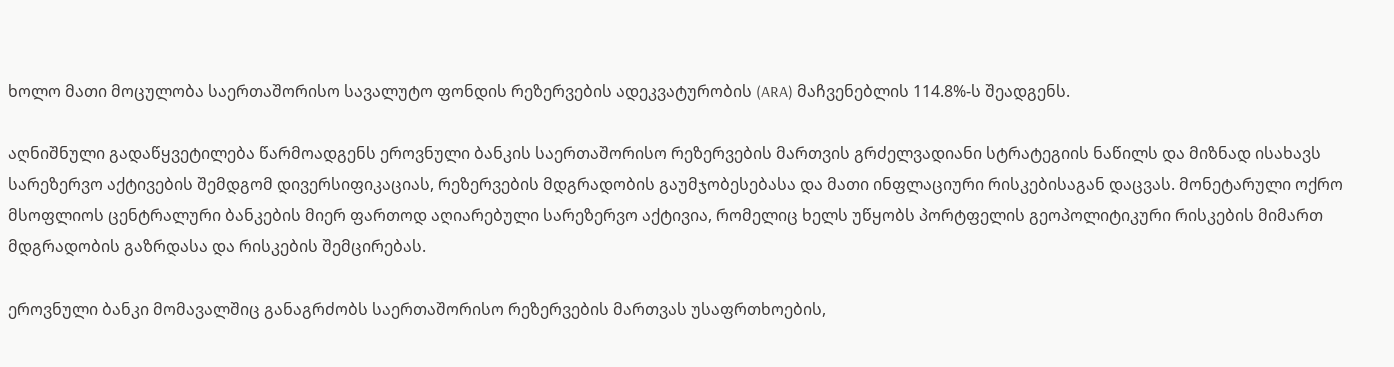ხოლო მათი მოცულობა საერთაშორისო სავალუტო ფონდის რეზერვების ადეკვატურობის (ARA) მაჩვენებლის 114.8%-ს შეადგენს.

აღნიშნული გადაწყვეტილება წარმოადგენს ეროვნული ბანკის საერთაშორისო რეზერვების მართვის გრძელვადიანი სტრატეგიის ნაწილს და მიზნად ისახავს სარეზერვო აქტივების შემდგომ დივერსიფიკაციას, რეზერვების მდგრადობის გაუმჯობესებასა და მათი ინფლაციური რისკებისაგან დაცვას. მონეტარული ოქრო მსოფლიოს ცენტრალური ბანკების მიერ ფართოდ აღიარებული სარეზერვო აქტივია, რომელიც ხელს უწყობს პორტფელის გეოპოლიტიკური რისკების მიმართ მდგრადობის გაზრდასა და რისკების შემცირებას.

ეროვნული ბანკი მომავალშიც განაგრძობს საერთაშორისო რეზერვების მართვას უსაფრთხოების,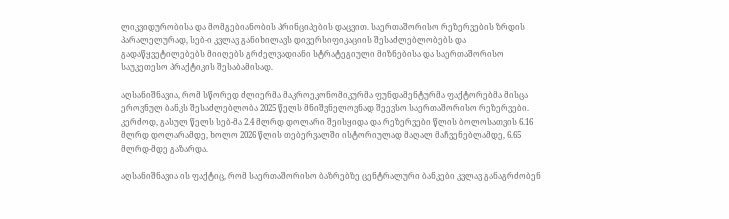ლიკვიდურობისა და მომგებიანობის პრინციპების დაცვით. საერთაშორისო რეზერვების ზრდის პარალელურად, სებ-ი კვლავ განიხილავს დივერსიფიკაციის შესაძლებლობებს და გადაწყვეტილებებს მიიღებს გრძელვადიანი სტრატეგიული მიზნებისა და საერთაშორისო საუკეთესო პრაქტიკის შესაბამისად.

აღსანიშნავია, რომ სწორედ ძლიერმა მაკროეკონომიკურმა ფუნდამენტურმა ფაქტორებმა მისცა ეროვნულ ბანკს შესაძლებლობა 2025 წელს მნიშვნელოვნად შეევსო საერთაშორისო რეზერვები. კერძოდ, გასულ წელს სებ-მა 2.4 მლრდ დოლარი შეისყიდა და რეზერვები წლის ბოლოსათვის 6.16 მლრდ დოლარამდე, ხოლო 2026 წლის თებერვალში ისტორიულად მაღალ მაჩვენებლამდე, 6.65 მლრდ-მდე გაზარდა.

აღსანიშნავია ის ფაქტიც, რომ საერთაშორისო ბაზრებზე ცენტრალური ბანკები კვლავ განაგრძობენ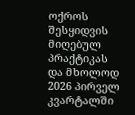ოქროს შესყიდვის მიღებულ პრაქტიკას და მხოლოდ 2026 პირველ კვარტალში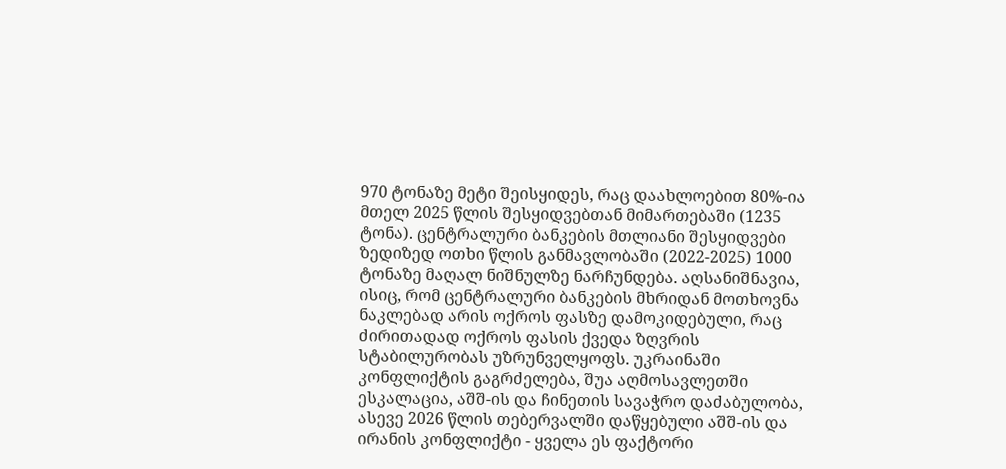970 ტონაზე მეტი შეისყიდეს, რაც დაახლოებით 80%-ია მთელ 2025 წლის შესყიდვებთან მიმართებაში (1235 ტონა). ცენტრალური ბანკების მთლიანი შესყიდვები ზედიზედ ოთხი წლის განმავლობაში (2022-2025) 1000 ტონაზე მაღალ ნიშნულზე ნარჩუნდება. აღსანიშნავია, ისიც, რომ ცენტრალური ბანკების მხრიდან მოთხოვნა ნაკლებად არის ოქროს ფასზე დამოკიდებული, რაც ძირითადად ოქროს ფასის ქვედა ზღვრის სტაბილურობას უზრუნველყოფს. უკრაინაში კონფლიქტის გაგრძელება, შუა აღმოსავლეთში ესკალაცია, აშშ-ის და ჩინეთის სავაჭრო დაძაბულობა, ასევე 2026 წლის თებერვალში დაწყებული აშშ-ის და ირანის კონფლიქტი - ყველა ეს ფაქტორი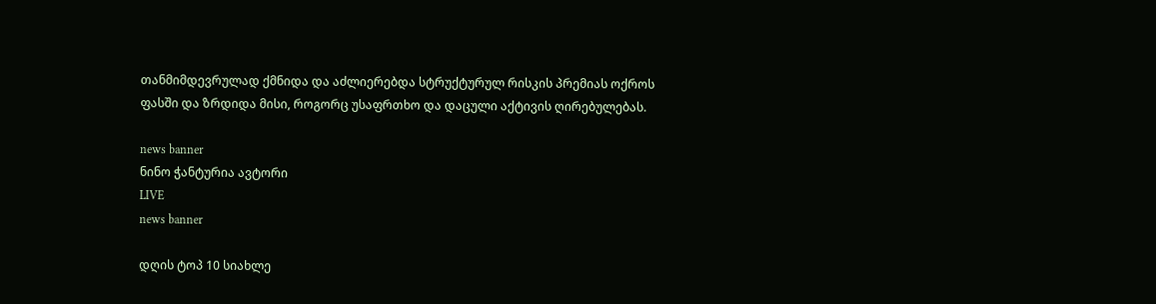თანმიმდევრულად ქმნიდა და აძლიერებდა სტრუქტურულ რისკის პრემიას ოქროს ფასში და ზრდიდა მისი, როგორც უსაფრთხო და დაცული აქტივის ღირებულებას.

news banner
ნინო ჭანტურია ავტორი
LIVE
news banner

დღის ტოპ 10 სიახლე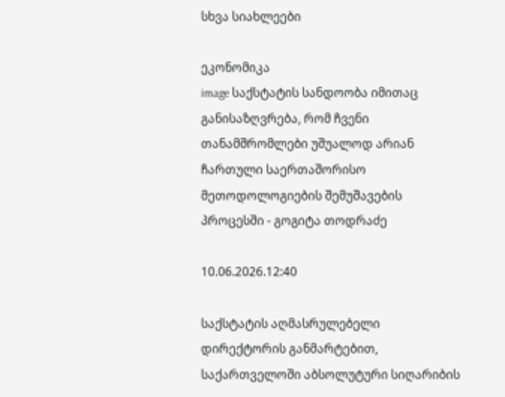სხვა სიახლეები

ეკონომიკა
image საქსტატის სანდოობა იმითაც განისაზღვრება, რომ ჩვენი თანამშრომლები უშუალოდ არიან ჩართული საერთაშორისო მეთოდოლოგიების შემუშავების პროცესში - გოგიტა თოდრაძე

10.06.2026.12:40

საქსტატის აღმასრულებელი დირექტორის განმარტებით, საქართველოში აბსოლუტური სიღარიბის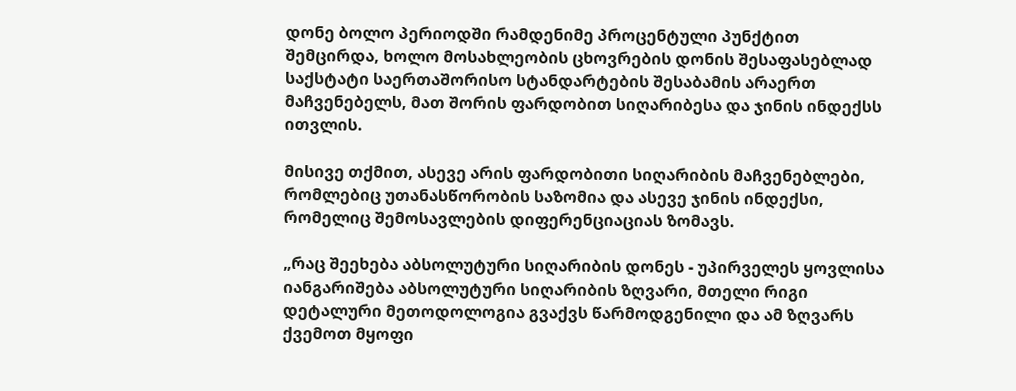დონე ბოლო პერიოდში რამდენიმე პროცენტული პუნქტით შემცირდა, ხოლო მოსახლეობის ცხოვრების დონის შესაფასებლად საქსტატი საერთაშორისო სტანდარტების შესაბამის არაერთ მაჩვენებელს, მათ შორის ფარდობით სიღარიბესა და ჯინის ინდექსს ითვლის.

მისივე თქმით, ასევე არის ფარდობითი სიღარიბის მაჩვენებლები, რომლებიც უთანასწორობის საზომია და ასევე ჯინის ინდექსი, რომელიც შემოსავლების დიფერენციაციას ზომავს.

„რაც შეეხება აბსოლუტური სიღარიბის დონეს - უპირველეს ყოვლისა იანგარიშება აბსოლუტური სიღარიბის ზღვარი, მთელი რიგი დეტალური მეთოდოლოგია გვაქვს წარმოდგენილი და ამ ზღვარს ქვემოთ მყოფი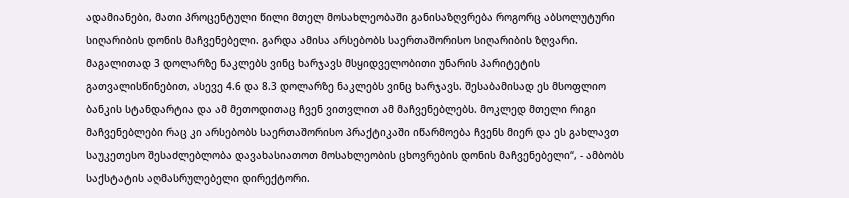ადამიანები, მათი პროცენტული წილი მთელ მოსახლეობაში განისაზღვრება როგორც აბსოლუტური სიღარიბის დონის მაჩვენებელი. გარდა ამისა არსებობს საერთაშორისო სიღარიბის ზღვარი. მაგალითად 3 დოლარზე ნაკლებს ვინც ხარჯავს მსყიდველობითი უნარის პარიტეტის გათვალისწინებით, ასევე 4.6 და 8.3 დოლარზე ნაკლებს ვინც ხარჯავს. შესაბამისად ეს მსოფლიო ბანკის სტანდარტია და ამ მეთოდითაც ჩვენ ვითვლით ამ მაჩვენებლებს. მოკლედ მთელი რიგი მაჩვენებლები რაც კი არსებობს საერთაშორისო პრაქტიკაში იწარმოება ჩვენს მიერ და ეს გახლავთ საუკეთესო შესაძლებლობა დავახასიათოთ მოსახლეობის ცხოვრების დონის მაჩვენებელი“, - ამბობს საქსტატის აღმასრულებელი დირექტორი.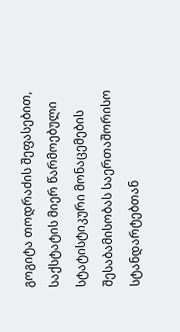გოგიტა თოდრაძის შეფასებით, საქსტატის მიერ წარმოებული სტატისტიკური მონაცემების შესაბამისობას საერთაშორისო სტანდარტებთან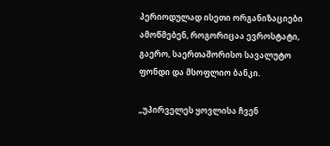პერიოდულად ისეთი ორგანიზაციები ამოწმებენ, როგორიცაა ევროსტატი, გაერო, საერთაშორისო სავალუტო ფონდი და მსოფლიო ბანკი.

„უპირველეს ყოვლისა ჩვენ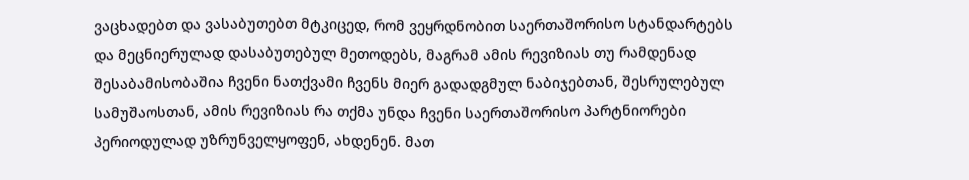ვაცხადებთ და ვასაბუთებთ მტკიცედ, რომ ვეყრდნობით საერთაშორისო სტანდარტებს და მეცნიერულად დასაბუთებულ მეთოდებს, მაგრამ ამის რევიზიას თუ რამდენად შესაბამისობაშია ჩვენი ნათქვამი ჩვენს მიერ გადადგმულ ნაბიჯებთან, შესრულებულ სამუშაოსთან, ამის რევიზიას რა თქმა უნდა ჩვენი საერთაშორისო პარტნიორები პერიოდულად უზრუნველყოფენ, ახდენენ. მათ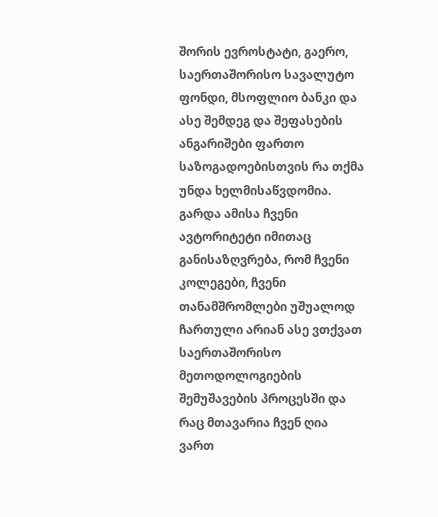შორის ევროსტატი, გაერო, საერთაშორისო სავალუტო ფონდი, მსოფლიო ბანკი და ასე შემდეგ და შეფასების ანგარიშები ფართო საზოგადოებისთვის რა თქმა უნდა ხელმისაწვდომია. გარდა ამისა ჩვენი ავტორიტეტი იმითაც განისაზღვრება, რომ ჩვენი კოლეგები, ჩვენი თანამშრომლები უშუალოდ ჩართული არიან ასე ვთქვათ საერთაშორისო მეთოდოლოგიების შემუშავების პროცესში და რაც მთავარია ჩვენ ღია ვართ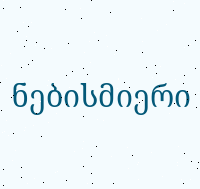ნებისმიერი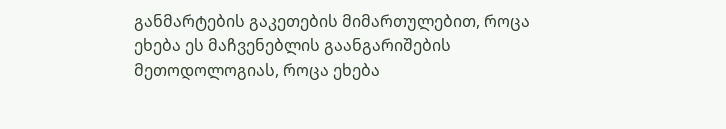განმარტების გაკეთების მიმართულებით, როცა ეხება ეს მაჩვენებლის გაანგარიშების მეთოდოლოგიას, როცა ეხება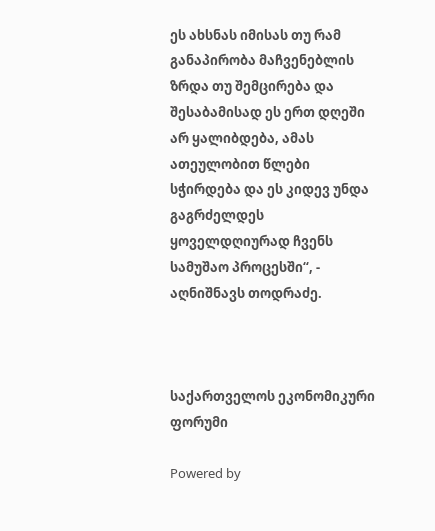ეს ახსნას იმისას თუ რამ განაპირობა მაჩვენებლის ზრდა თუ შემცირება და შესაბამისად ეს ერთ დღეში არ ყალიბდება, ამას ათეულობით წლები სჭირდება და ეს კიდევ უნდა გაგრძელდეს ყოველდღიურად ჩვენს სამუშაო პროცესში“, - აღნიშნავს თოდრაძე.



საქართველოს ეკონომიკური ფორუმი

Powered by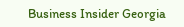Business Insider Georgia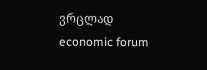ვრცლად
economic forum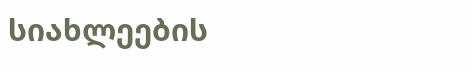სიახლეების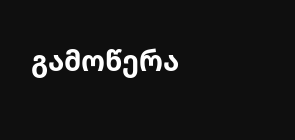გამოწერა